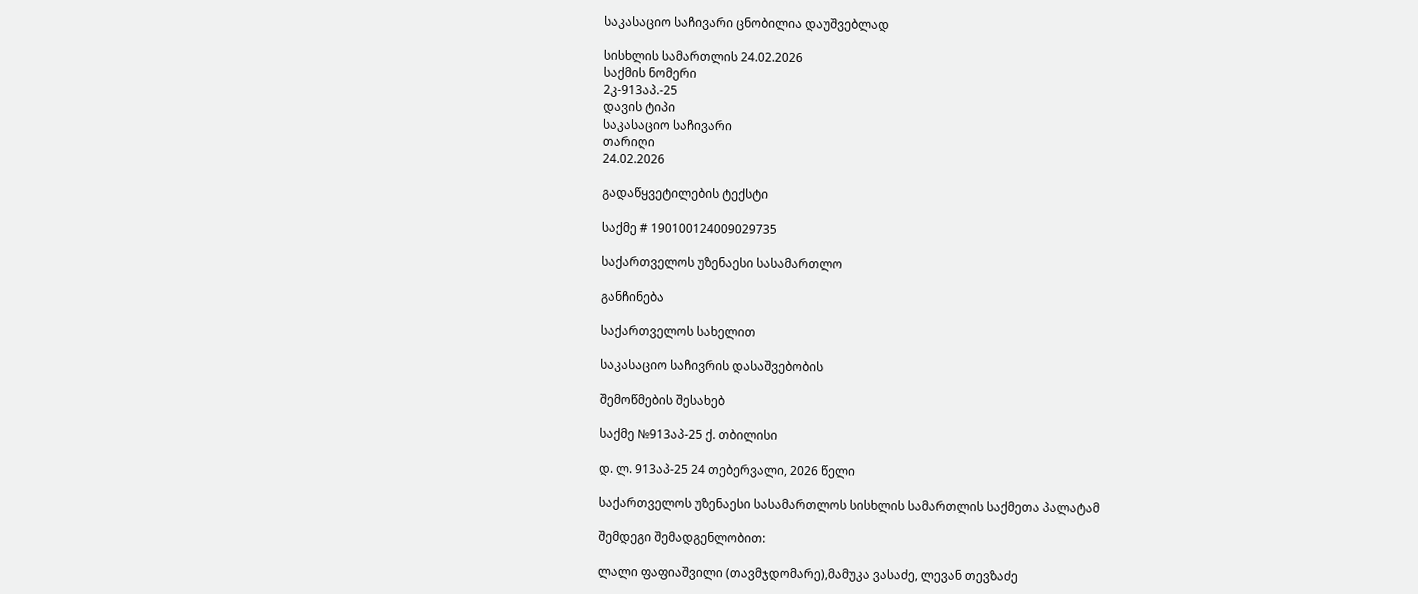საკასაციო საჩივარი ცნობილია დაუშვებლად

სისხლის სამართლის 24.02.2026
საქმის ნომერი
2კ-913აპ.-25
დავის ტიპი
საკასაციო საჩივარი
თარიღი
24.02.2026

გადაწყვეტილების ტექსტი

საქმე # 190100124009029735

საქართველოს უზენაესი სასამართლო

განჩინება

საქართველოს სახელით

საკასაციო საჩივრის დასაშვებობის

შემოწმების შესახებ

საქმე №913აპ-25 ქ. თბილისი

დ. ლ. 913აპ-25 24 თებერვალი, 2026 წელი

საქართველოს უზენაესი სასამართლოს სისხლის სამართლის საქმეთა პალატამ

შემდეგი შემადგენლობით:

ლალი ფაფიაშვილი (თავმჯდომარე),მამუკა ვასაძე, ლევან თევზაძე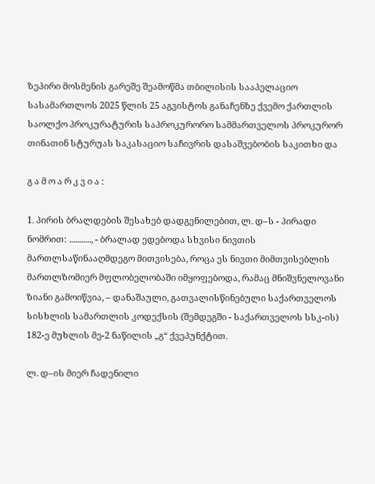ზეპირი მოსმენის გარეშე შეამოწმა თბილისის სააპელაციო სასამართლოს 2025 წლის 25 აგვისტოს განაჩენზე ქვემო ქართლის საოლქო პროკურატურის საპროკურორო სამმართველოს პროკურორ თინათინ სტურუას საკასაციო საჩივრის დასაშვებობის საკითხი და

გ ა მ ო ა რ კ ვ ი ა :

1. პირის ბრალდების შესახებ დადგენილებით, ლ. დ–ს - პირადი ნომრით: ..........., - ბრალად ედებოდა სხვისი ნივთის მართლსაწინააღმდეგო მითვისება, როცა ეს ნივთი მიმთვისებლის მართლზომიერ მფლობელობაში იმყოფებოდა, რამაც მნიშვნელოვანი ზიანი გამოიწვია, – დანაშაული, გათვალისწინებული საქართველოს სისხლის სამართლის კოდექსის (შემდეგში - საქართველოს სსკ-ის) 182-ე მუხლის მე-2 ნაწილის „გ“ ქვეპუნქტით.

ლ. დ–ის მიერ ჩადენილი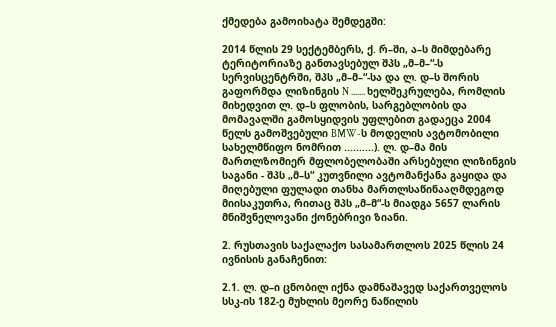ქმედება გამოიხატა შემდეგში:

2014 წლის 29 სექტემბერს, ქ. რ–ში, ა–ს მიმდებარე ტერიტორიაზე განთავსებულ შპს „მ–მ–“-ს სერვისცენტრში, შპს „მ–მ–“-სა და ლ. დ–ს შორის გაფორმდა ლიზინგის N ....... ხელშეკრულება, რომლის მიხედვით ლ. დ–ს ფლობის, სარგებლობის და მომავალში გამოსყიდვის უფლებით გადაეცა 2004 წელს გამოშვებული BMW-ს მოდელის ავტომობილი სახელმწიფო ნომრით ..........). ლ. დ–მა მის მართლზომიერ მფლობელობაში არსებული ლიზინგის საგანი - შპს „მ–ს“ კუთვნილი ავტომანქანა გაყიდა და მიღებული ფულადი თანხა მართლსაწინააღმდეგოდ მიისაკუთრა, რითაც შპს „მ–მ“-ს მიადგა 5657 ლარის მნიშვნელოვანი ქონებრივი ზიანი.

2. რუსთავის საქალაქო სასამართლოს 2025 წლის 24 ივნისის განაჩენით:

2.1. ლ. დ–ი ცნობილ იქნა დამნაშავედ საქართველოს სსკ-ის 182-ე მუხლის მეორე ნაწილის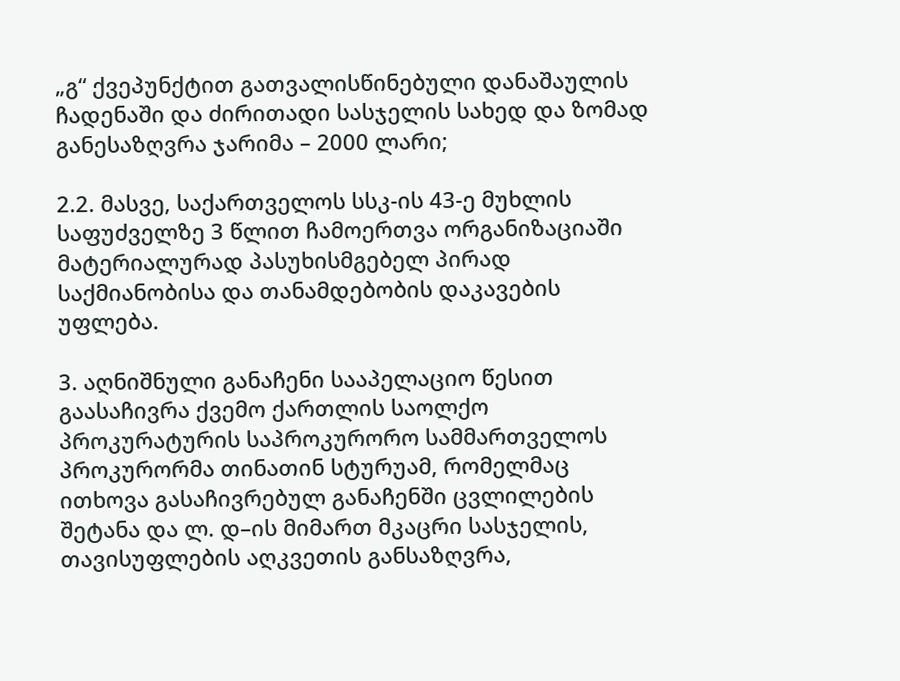„გ“ ქვეპუნქტით გათვალისწინებული დანაშაულის ჩადენაში და ძირითადი სასჯელის სახედ და ზომად განესაზღვრა ჯარიმა – 2000 ლარი;

2.2. მასვე, საქართველოს სსკ-ის 43-ე მუხლის საფუძველზე 3 წლით ჩამოერთვა ორგანიზაციაში მატერიალურად პასუხისმგებელ პირად საქმიანობისა და თანამდებობის დაკავების უფლება.

3. აღნიშნული განაჩენი სააპელაციო წესით გაასაჩივრა ქვემო ქართლის საოლქო პროკურატურის საპროკურორო სამმართველოს პროკურორმა თინათინ სტურუამ, რომელმაც ითხოვა გასაჩივრებულ განაჩენში ცვლილების შეტანა და ლ. დ–ის მიმართ მკაცრი სასჯელის, თავისუფლების აღკვეთის განსაზღვრა,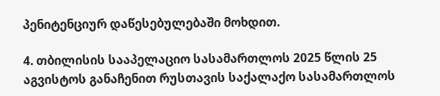პენიტენციურ დაწესებულებაში მოხდით.

4. თბილისის სააპელაციო სასამართლოს 2025 წლის 25 აგვისტოს განაჩენით რუსთავის საქალაქო სასამართლოს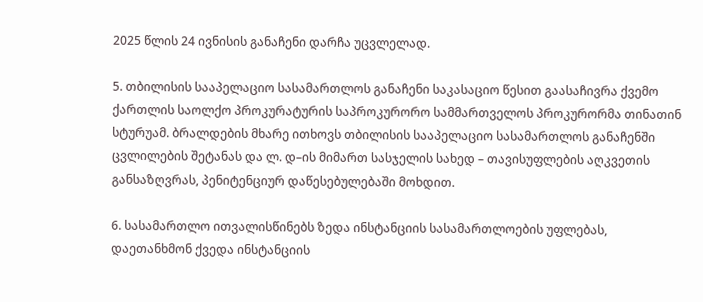2025 წლის 24 ივნისის განაჩენი დარჩა უცვლელად.

5. თბილისის სააპელაციო სასამართლოს განაჩენი საკასაციო წესით გაასაჩივრა ქვემო ქართლის საოლქო პროკურატურის საპროკურორო სამმართველოს პროკურორმა თინათინ სტურუამ. ბრალდების მხარე ითხოვს თბილისის სააპელაციო სასამართლოს განაჩენში ცვლილების შეტანას და ლ. დ–ის მიმართ სასჯელის სახედ – თავისუფლების აღკვეთის განსაზღვრას, პენიტენციურ დაწესებულებაში მოხდით.

6. სასამართლო ითვალისწინებს ზედა ინსტანციის სასამართლოების უფლებას, დაეთანხმონ ქვედა ინსტანციის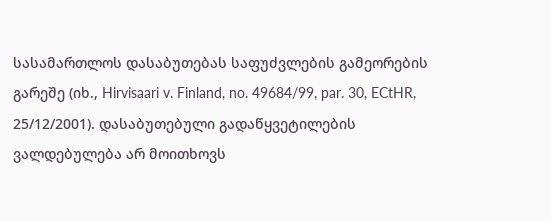სასამართლოს დასაბუთებას საფუძვლების გამეორების გარეშე (იხ., Hirvisaari v. Finland, no. 49684/99, par. 30, ECtHR, 25/12/2001). დასაბუთებული გადაწყვეტილების ვალდებულება არ მოითხოვს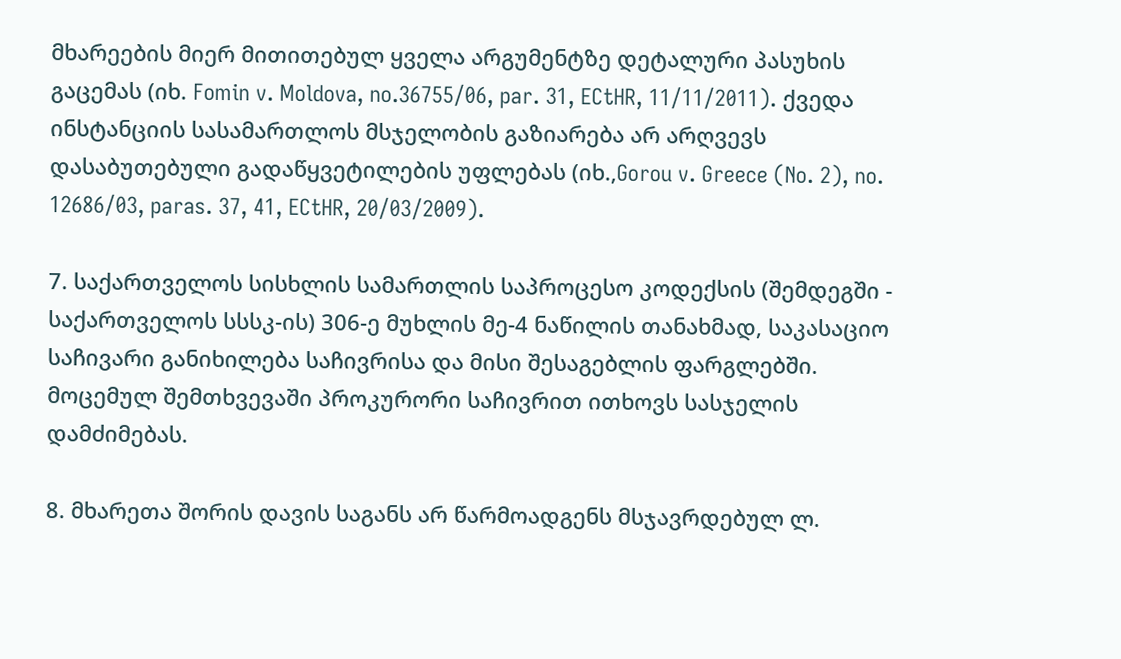მხარეების მიერ მითითებულ ყველა არგუმენტზე დეტალური პასუხის გაცემას (იხ. Fomin v. Moldova, no.36755/06, par. 31, ECtHR, 11/11/2011). ქვედა ინსტანციის სასამართლოს მსჯელობის გაზიარება არ არღვევს დასაბუთებული გადაწყვეტილების უფლებას (იხ.,Gorou v. Greece (No. 2), no. 12686/03, paras. 37, 41, ECtHR, 20/03/2009).

7. საქართველოს სისხლის სამართლის საპროცესო კოდექსის (შემდეგში - საქართველოს სსსკ-ის) 306-ე მუხლის მე-4 ნაწილის თანახმად, საკასაციო საჩივარი განიხილება საჩივრისა და მისი შესაგებლის ფარგლებში. მოცემულ შემთხვევაში პროკურორი საჩივრით ითხოვს სასჯელის დამძიმებას.

8. მხარეთა შორის დავის საგანს არ წარმოადგენს მსჯავრდებულ ლ.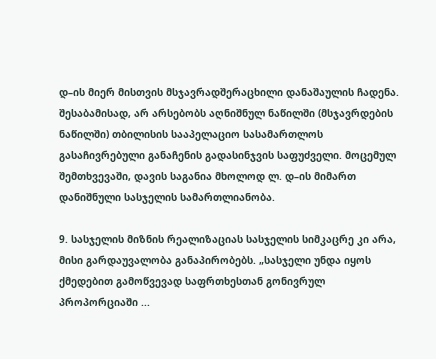დ–ის მიერ მისთვის მსჯავრადშერაცხილი დანაშაულის ჩადენა. შესაბამისად, არ არსებობს აღნიშნულ ნაწილში (მსჯავრდების ნაწილში) თბილისის სააპელაციო სასამართლოს გასაჩივრებული განაჩენის გადასინჯვის საფუძველი. მოცემულ შემთხვევაში, დავის საგანია მხოლოდ ლ. დ–ის მიმართ დანიშნული სასჯელის სამართლიანობა.

9. სასჯელის მიზნის რეალიზაციას სასჯელის სიმკაცრე კი არა, მისი გარდაუვალობა განაპირობებს. „სასჯელი უნდა იყოს ქმედებით გამოწვევად საფრთხესთან გონივრულ პროპორციაში ...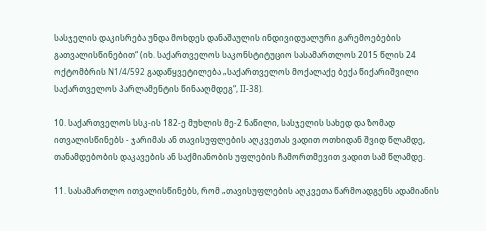სასჯელის დაკისრება უნდა მოხდეს დანაშაულის ინდივიდუალური გარემოებების გათვალისწინებით“ (იხ. საქართველოს საკონსტიტუციო სასამართლოს 2015 წლის 24 ოქტომბრის N1/4/592 გადაწყვეტილება „საქართველოს მოქალაქე ბექა წიქარიშვილი საქართველოს პარლამენტის წინააღმდეგ“, II-38).

10. საქართველოს სსკ-ის 182-ე მუხლის მე-2 ნაწილი, სასჯელის სახედ და ზომად ითვალისწინებს - ჯარიმას ან თავისუფლების აღკვეთას ვადით ოთხიდან შვიდ წლამდე, თანამდებობის დაკავების ან საქმიანობის უფლების ჩამორთმევით ვადით სამ წლამდე.

11. სასამართლო ითვალისწინებს, რომ „თავისუფლების აღკვეთა წარმოადგენს ადამიანის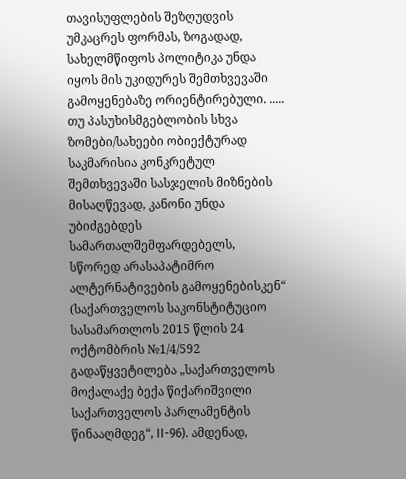თავისუფლების შეზღუდვის უმკაცრეს ფორმას, ზოგადად, სახელმწიფოს პოლიტიკა უნდა იყოს მის უკიდურეს შემთხვევაში გამოყენებაზე ორიენტირებული. ..... თუ პასუხისმგებლობის სხვა ზომები/სახეები ობიექტურად საკმარისია კონკრეტულ შემთხვევაში სასჯელის მიზნების მისაღწევად, კანონი უნდა უბიძგებდეს სამართალშემფარდებელს, სწორედ არასაპატიმრო ალტერნატივების გამოყენებისკენ“ (საქართველოს საკონსტიტუციო სასამართლოს 2015 წლის 24 ოქტომბრის №1/4/592 გადაწყვეტილება „საქართველოს მოქალაქე ბექა წიქარიშვილი საქართველოს პარლამენტის წინააღმდეგ“, II-96). ამდენად,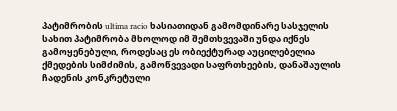პატიმრობის ultima racio ხასიათიდან გამომდინარე სასჯელის სახით პატიმრობა მხოლოდ იმ შემთხვევაში უნდა იქნეს გამოყენებული, როდესაც ეს ობიექტურად აუცილებელია ქმედების სიმძიმის, გამოწვევადი საფრთხეების, დანაშაულის ჩადენის კონკრეტული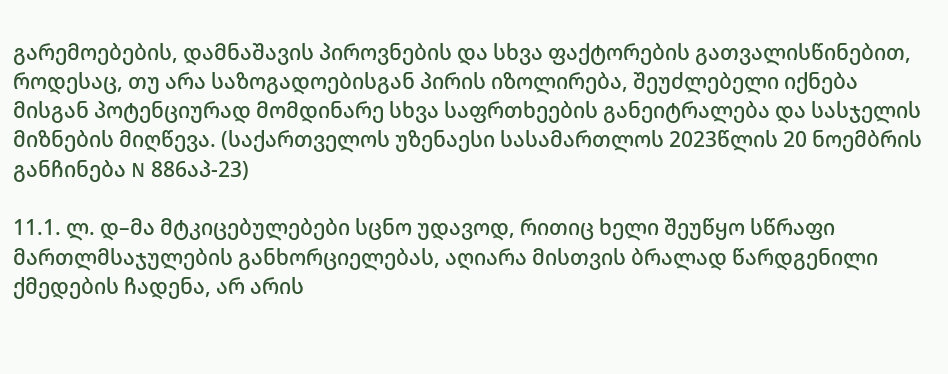გარემოებების, დამნაშავის პიროვნების და სხვა ფაქტორების გათვალისწინებით, როდესაც, თუ არა საზოგადოებისგან პირის იზოლირება, შეუძლებელი იქნება მისგან პოტენციურად მომდინარე სხვა საფრთხეების განეიტრალება და სასჯელის მიზნების მიღწევა. (საქართველოს უზენაესი სასამართლოს 2023წლის 20 ნოემბრის განჩინება N 886აპ-23)

11.1. ლ. დ–მა მტკიცებულებები სცნო უდავოდ, რითიც ხელი შეუწყო სწრაფი მართლმსაჯულების განხორციელებას, აღიარა მისთვის ბრალად წარდგენილი ქმედების ჩადენა, არ არის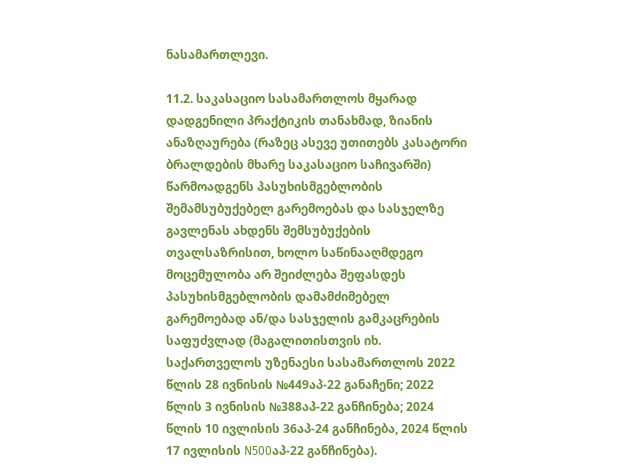ნასამართლევი.

11.2. საკასაციო სასამართლოს მყარად დადგენილი პრაქტიკის თანახმად, ზიანის ანაზღაურება (რაზეც ასევე უთითებს კასატორი ბრალდების მხარე საკასაციო საჩივარში) წარმოადგენს პასუხისმგებლობის შემამსუბუქებელ გარემოებას და სასჯელზე გავლენას ახდენს შემსუბუქების თვალსაზრისით, ხოლო საწინააღმდეგო მოცემულობა არ შეიძლება შეფასდეს პასუხისმგებლობის დამამძიმებელ გარემოებად ან/და სასჯელის გამკაცრების საფუძვლად (მაგალითისთვის იხ. საქართველოს უზენაესი სასამართლოს 2022 წლის 28 ივნისის №449აპ-22 განაჩენი; 2022 წლის 3 ივნისის №388აპ-22 განჩინება; 2024 წლის 10 ივლისის 36აპ-24 განჩინება, 2024 წლის 17 ივლისის N500აპ-22 განჩინება).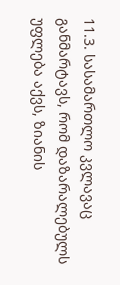11.3. სასამართლო კვლავაც განმარტავს, რომ დაზარალებულს უფლება აქვს, ზიანის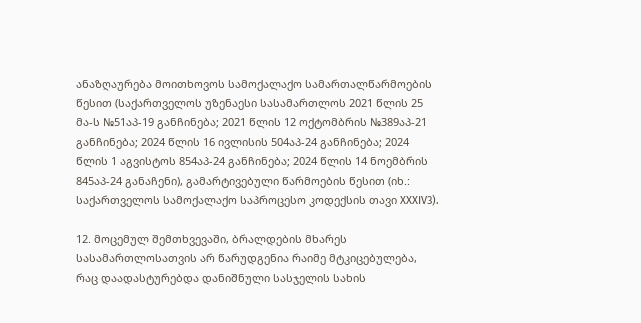ანაზღაურება მოითხოვოს სამოქალაქო სამართალწარმოების წესით (საქართველოს უზენაესი სასამართლოს 2021 წლის 25 მა-ს №51აპ-19 განჩინება; 2021 წლის 12 ოქტომბრის №389აპ-21 განჩინება; 2024 წლის 16 ივლისის 504აპ-24 განჩინება; 2024 წლის 1 აგვისტოს 854აპ-24 განჩინება; 2024 წლის 14 ნოემბრის 845აპ-24 განაჩენი), გამარტივებული წარმოების წესით (იხ.: საქართველოს სამოქალაქო საპროცესო კოდექსის თავი XXXIV3).

12. მოცემულ შემთხვევაში, ბრალდების მხარეს სასამართლოსათვის არ წარუდგენია რაიმე მტკიცებულება, რაც დაადასტურებდა დანიშნული სასჯელის სახის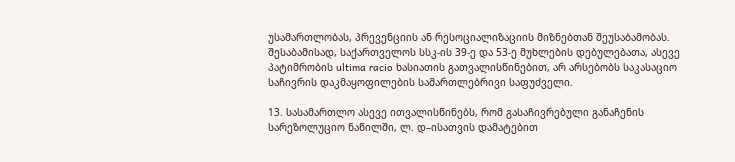უსამართლობას, პრევენციის ან რესოციალიზაციის მიზნებთან შეუსაბამობას. შესაბამისად, საქართველოს სსკ-ის 39-ე და 53-ე მუხლების დებულებათა, ასევე პატიმრობის ultima racio ხასიათის გათვალისწინებით, არ არსებობს საკასაციო საჩივრის დაკმაყოფილების სამართლებრივი საფუძველი.

13. სასამართლო ასევე ითვალისწინებს, რომ გასაჩივრებული განაჩენის სარეზოლუციო ნაწილში, ლ. დ–ისათვის დამატებით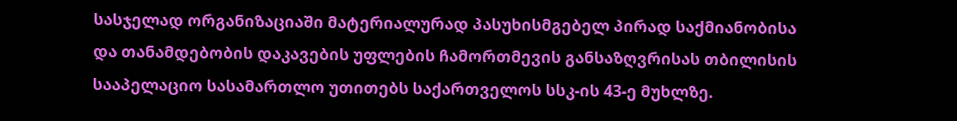სასჯელად ორგანიზაციაში მატერიალურად პასუხისმგებელ პირად საქმიანობისა და თანამდებობის დაკავების უფლების ჩამორთმევის განსაზღვრისას თბილისის სააპელაციო სასამართლო უთითებს საქართველოს სსკ-ის 43-ე მუხლზე.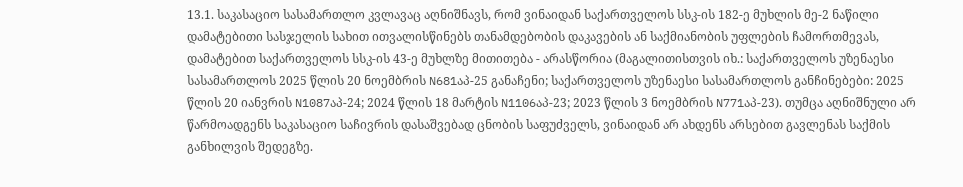13.1. საკასაციო სასამართლო კვლავაც აღნიშნავს, რომ ვინაიდან საქართველოს სსკ-ის 182-ე მუხლის მე-2 ნაწილი დამატებითი სასჯელის სახით ითვალისწინებს თანამდებობის დაკავების ან საქმიანობის უფლების ჩამორთმევას, დამატებით საქართველოს სსკ-ის 43-ე მუხლზე მითითება - არასწორია (მაგალითისთვის იხ.: საქართველოს უზენაესი სასამართლოს 2025 წლის 20 ნოემბრის N681აპ-25 განაჩენი; საქართველოს უზენაესი სასამართლოს განჩინებები: 2025 წლის 20 იანვრის N1087აპ-24; 2024 წლის 18 მარტის N1106აპ-23; 2023 წლის 3 ნოემბრის N771აპ-23). თუმცა აღნიშნული არ წარმოადგენს საკასაციო საჩივრის დასაშვებად ცნობის საფუძველს, ვინაიდან არ ახდენს არსებით გავლენას საქმის განხილვის შედეგზე.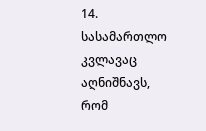14. სასამართლო კვლავაც აღნიშნავს, რომ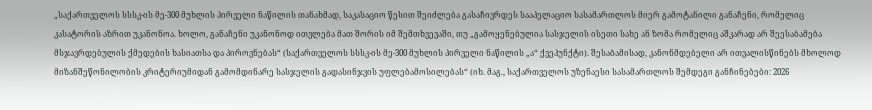„საქართველოს სსსკ-ის მე-300 მუხლის პირველი ნაწილის თანახმად, საკასაციო წესით შეიძლება გასაჩივრდეს სააპელაციო სასამართლოს მიერ გამოტანილი განაჩენი, რომელიც კასატორის აზრით უკანონოა. ხოლო, განაჩენი უკანონოდ ითვლება მათ შორის იმ შემთხვევაში, თუ „გამოყენებულია სასჯელის ისეთი სახე ან ზომა რომელიც აშკარად არ შეესაბამება მსჯავრდებულის ქმედების ხასიათსა და პიროვნებას“ (საქართველოს სსსკ-ის მე-300 მუხლის პირველი ნაწილის „ა“ ქვეპუნქტი). შესაბამისად, კანონმდებელი არ ითვალისწინებს მხოლოდ მიზანშეწონილობის კრიტერიუმიდან გამომდინარე სასჯელის გადასინჯვის უფლებამოსილებას“ (იხ. მაგ., საქართველოს უზენაესი სასამართლოს შემდეგი განჩინებები: 2026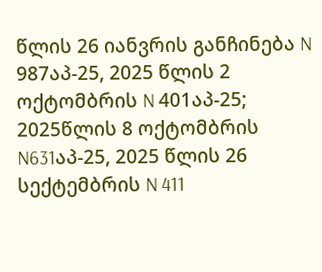წლის 26 იანვრის განჩინება N 987აპ-25, 2025 წლის 2 ოქტომბრის N 401აპ-25; 2025წლის 8 ოქტომბრის N631აპ-25, 2025 წლის 26 სექტემბრის N 411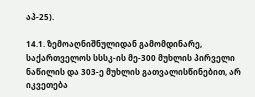აპ-25).

14.1. ზემოაღნიშნულიდან გამომდინარე, საქართველოს სსსკ-ის მე-300 მუხლის პირველი ნაწილის და 303-ე მუხლის გათვალისწინებით, არ იკვეთება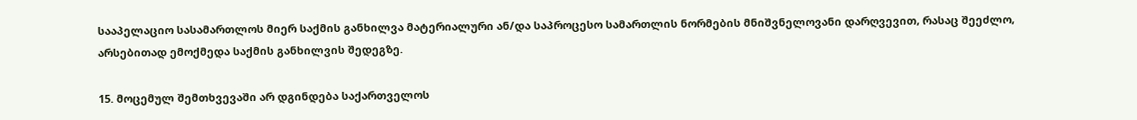სააპელაციო სასამართლოს მიერ საქმის განხილვა მატერიალური ან/და საპროცესო სამართლის ნორმების მნიშვნელოვანი დარღვევით, რასაც შეეძლო, არსებითად ემოქმედა საქმის განხილვის შედეგზე.

15. მოცემულ შემთხვევაში არ დგინდება საქართველოს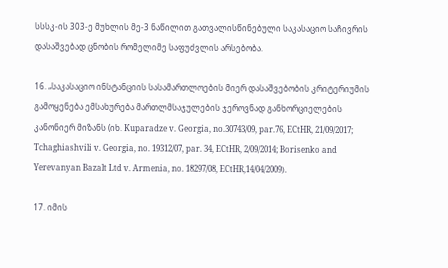სსსკ-ის 303-ე მუხლის მე-3 ნაწილით გათვალისწინებული საკასაციო საჩივრის დასაშვებად ცნობის რომელიმე საფუძვლის არსებობა.

16. „საკასაციო ინსტანციის სასამართლოების მიერ დასაშვებობის კრიტერიუმის გამოყენება ემსახურება მართლმსაჯულების ჯეროვნად განხორციელების კანონიერ მიზანს (იხ. Kuparadze v. Georgia, no.30743/09, par.76, ECtHR, 21/09/2017; Tchaghiashvili v. Georgia, no. 19312/07, par. 34, ECtHR, 2/09/2014; Borisenko and Yerevanyan Bazalt Ltd v. Armenia, no. 18297/08, ECtHR,14/04/2009).

17. იმის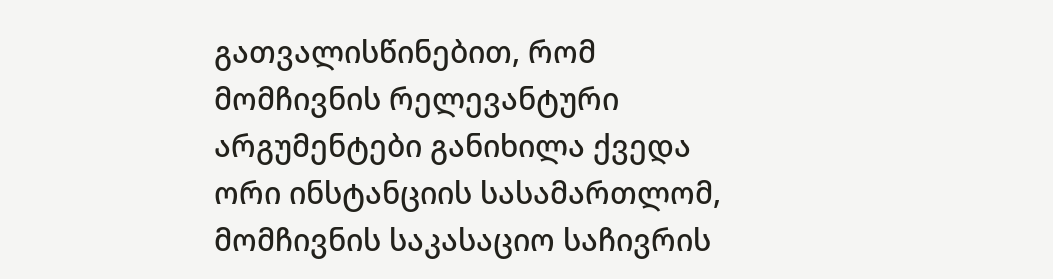გათვალისწინებით, რომ მომჩივნის რელევანტური არგუმენტები განიხილა ქვედა ორი ინსტანციის სასამართლომ, მომჩივნის საკასაციო საჩივრის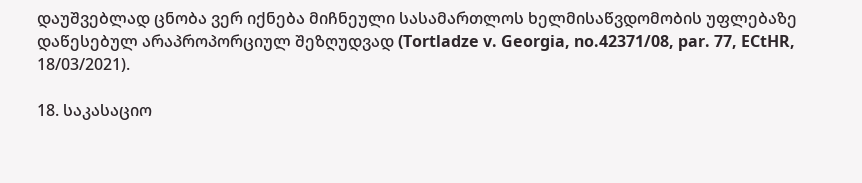დაუშვებლად ცნობა ვერ იქნება მიჩნეული სასამართლოს ხელმისაწვდომობის უფლებაზე დაწესებულ არაპროპორციულ შეზღუდვად (Tortladze v. Georgia, no.42371/08, par. 77, ECtHR, 18/03/2021).

18. საკასაციო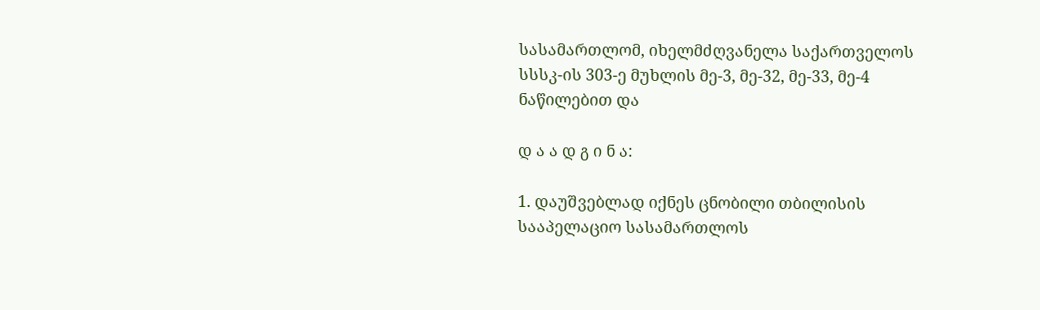სასამართლომ, იხელმძღვანელა საქართველოს სსსკ-ის 303-ე მუხლის მე-3, მე-32, მე-33, მე-4 ნაწილებით და

დ ა ა დ გ ი ნ ა:

1. დაუშვებლად იქნეს ცნობილი თბილისის სააპელაციო სასამართლოს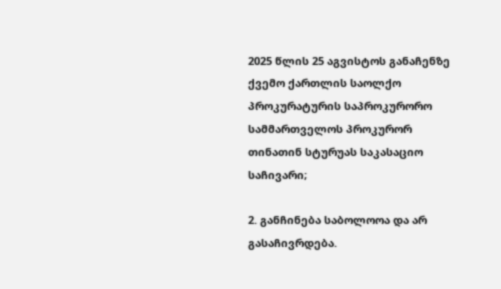2025 წლის 25 აგვისტოს განაჩენზე ქვემო ქართლის საოლქო პროკურატურის საპროკურორო სამმართველოს პროკურორ თინათინ სტურუას საკასაციო საჩივარი;

2. განჩინება საბოლოოა და არ გასაჩივრდება.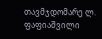თავმჯდომარე ლ. ფაფიაშვილი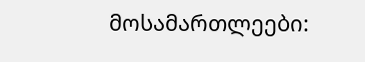მოსამართლეები: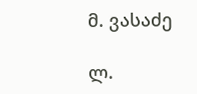მ. ვასაძე

ლ.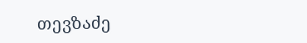თევზაძე